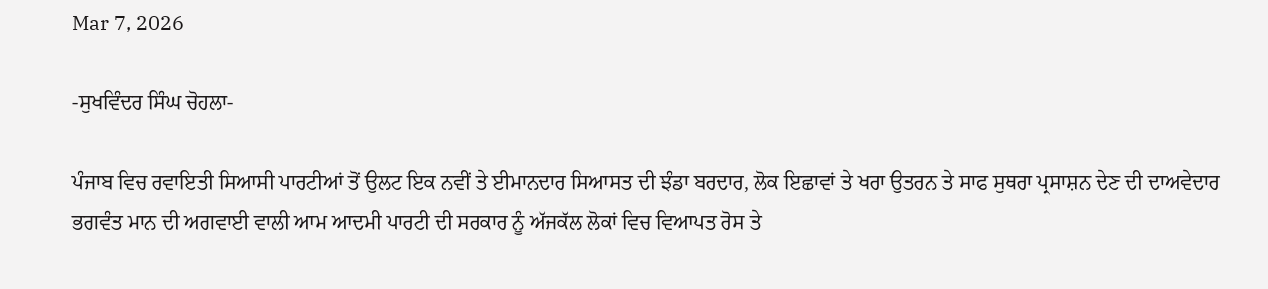Mar 7, 2026

-ਸੁਖਵਿੰਦਰ ਸਿੰਘ ਚੋਹਲਾ-

ਪੰਜਾਬ ਵਿਚ ਰਵਾਇਤੀ ਸਿਆਸੀ ਪਾਰਟੀਆਂ ਤੋਂ ਉਲਟ ਇਕ ਨਵੀਂ ਤੇ ਈਮਾਨਦਾਰ ਸਿਆਸਤ ਦੀ ਝੰਡਾ ਬਰਦਾਰ, ਲੋਕ ਇਛਾਵਾਂ ਤੇ ਖਰਾ ਉਤਰਨ ਤੇ ਸਾਫ ਸੁਥਰਾ ਪ੍ਰਸਾਸ਼ਨ ਦੇਣ ਦੀ ਦਾਅਵੇਦਾਰ ਭਗਵੰਤ ਮਾਨ ਦੀ ਅਗਵਾਈ ਵਾਲੀ ਆਮ ਆਦਮੀ ਪਾਰਟੀ ਦੀ ਸਰਕਾਰ ਨੂੰ ਅੱਜਕੱਲ ਲੋਕਾਂ ਵਿਚ ਵਿਆਪਤ ਰੋਸ ਤੇ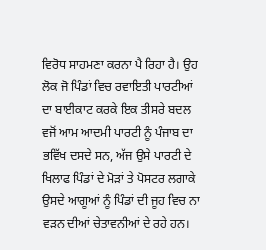ਵਿਰੋਧ ਸਾਹਮਣਾ ਕਰਨਾ ਪੈ ਰਿਹਾ ਹੈ। ਉਹ ਲੋਕ ਜੋ ਪਿੰਡਾਂ ਵਿਚ ਰਵਾਇਤੀ ਪਾਰਟੀਆਂ ਦਾ ਬਾਈਕਾਟ ਕਰਕੇ ਇਕ ਤੀਸਰੇ ਬਦਲ ਵਜੋਂ ਆਮ ਆਦਮੀ ਪਾਰਟੀ ਨੂੰ ਪੰਜਾਬ ਦਾ ਭਵਿੱਖ ਦਸਦੇ ਸਨ, ਅੱਜ ਉਸੇ ਪਾਰਟੀ ਦੇ ਖਿਲਾਫ ਪਿੰਡਾਂ ਦੇ ਮੋੜਾਂ ਤੇ ਪੋਸਟਰ ਲਗਾਕੇ ਉਸਦੇ ਆਗੂਆਂ ਨੂੰ ਪਿੰਡਾਂ ਦੀ ਜੂਹ ਵਿਚ ਨਾ ਵੜਨ ਦੀਆਂ ਚੇਤਾਵਨੀਆਂ ਦੇ ਰਹੇ ਹਨ।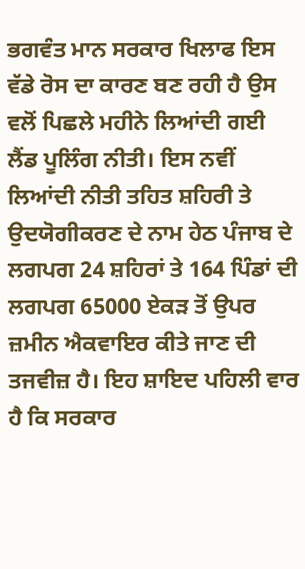ਭਗਵੰਤ ਮਾਨ ਸਰਕਾਰ ਖਿਲਾਫ ਇਸ ਵੱਡੇ ਰੋਸ ਦਾ ਕਾਰਣ ਬਣ ਰਹੀ ਹੈ ਉਸ ਵਲੋਂ ਪਿਛਲੇ ਮਹੀਨੇ ਲਿਆਂਦੀ ਗਈ ਲੈਂਡ ਪੂਲਿੰਗ ਨੀਤੀ। ਇਸ ਨਵੀਂ ਲਿਆਂਦੀ ਨੀਤੀ ਤਹਿਤ ਸ਼ਹਿਰੀ ਤੇ ਉਦਯੋਗੀਕਰਣ ਦੇ ਨਾਮ ਹੇਠ ਪੰਜਾਬ ਦੇ ਲਗਪਗ 24 ਸ਼ਹਿਰਾਂ ਤੇ 164 ਪਿੰਡਾਂ ਦੀ ਲਗਪਗ 65000 ਏਕੜ ਤੋਂ ਉਪਰ ਜ਼ਮੀਨ ਐਕਵਾਇਰ ਕੀਤੇ ਜਾਣ ਦੀ ਤਜਵੀਜ਼ ਹੈ। ਇਹ ਸ਼ਾਇਦ ਪਹਿਲੀ ਵਾਰ ਹੈ ਕਿ ਸਰਕਾਰ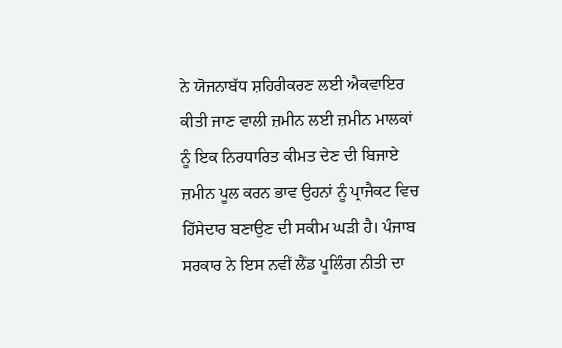ਨੇ ਯੋਜਨਾਬੱਧ ਸ਼ਹਿਰੀਕਰਣ ਲਈ ਐਕਵਾਇਰ ਕੀਤੀ ਜਾਣ ਵਾਲੀ ਜ਼ਮੀਨ ਲਈ ਜ਼ਮੀਨ ਮਾਲਕਾਂ ਨੂੰ ਇਕ ਨਿਰਧਾਰਿਤ ਕੀਮਤ ਦੇਣ ਦੀ ਬਿਜਾਏ ਜ਼ਮੀਨ ਪੂਲ ਕਰਨ ਭਾਵ ਉਹਨਾਂ ਨੂੰ ਪ੍ਰਾਜੈਕਟ ਵਿਚ ਹਿੱਸੇਦਾਰ ਬਣਾਉਣ ਦੀ ਸਕੀਮ ਘੜੀ ਹੈ। ਪੰਜਾਬ ਸਰਕਾਰ ਨੇ ਇਸ ਨਵੀਂ ਲੈਂਡ ਪੂਲਿੰਗ ਨੀਤੀ ਦਾ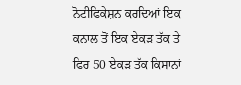ਨੋਟੀਫਿਕੇਸ਼ਨ ਕਰਦਿਆਂ ਇਕ ਕਨਾਲ ਤੋਂ ਇਕ ਏਕੜ ਤੱਕ ਤੇ ਫਿਰ 50 ਏਕੜ ਤੱਕ ਕਿਸਾਨਾਂ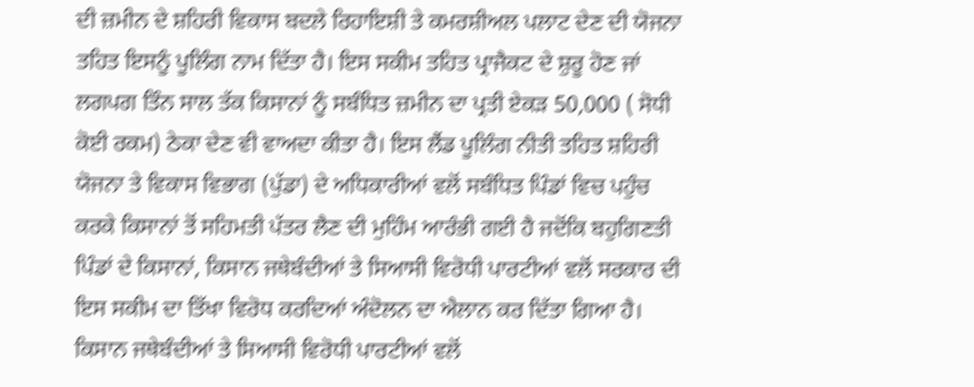ਦੀ ਜ਼ਮੀਨ ਦੇ ਸ਼ਹਿਰੀ ਵਿਕਾਸ ਬਦਲੇ ਰਿਹਾਇਸ਼ੀ ਤੇ ਕਮਰਸ਼ੀਅਲ ਪਲਾਟ ਦੇਣ ਦੀ ਯੋਜਨਾ ਤਹਿਤ ਇਸਨੂੰ ਪੂਲਿੰਗ ਨਾਮ ਦਿੱਤਾ ਹੈ। ਇਸ ਸਕੀਮ ਤਹਿਤ ਪ੍ਰਾਜੈਕਟ ਦੇ ਸ਼ੁਰੂ ਹੋਣ ਜਾਂ ਲਗਪਗ ਤਿੰਨ ਸਾਲ ਤੱਕ ਕਿਸਾਨਾਂ ਨੂੰ ਸਬੰਧਿਤ ਜ਼ਮੀਨ ਦਾ ਪ੍ਰਤੀ ਏਕੜ 50,000 ( ਸੋਧੀ ਕੋਈ ਰਕਮ) ਠੇਕਾ ਦੇਣ ਵੀ ਵਾਅਦਾ ਕੀਤਾ ਹੈ। ਇਸ ਲੈਂਡ ਪੂਲਿੰਗ ਨੀਤੀ ਤਹਿਤ ਸ਼ਹਿਰੀ ਯੋਜਨਾ ਤੇ ਵਿਕਾਸ ਵਿਭਾਗ (ਪੁੱਡਾ) ਦੇ ਅਧਿਕਾਰੀਆਂ ਵਲੋਂ ਸਬੰਧਿਤ ਪਿੰਡਾਂ ਵਿਚ ਪਹੁੰਚ ਕਰਕੇ ਕਿਸਾਨਾਂ ਤੋਂ ਸਹਿਮਤੀ ਪੱਤਰ ਲੈਣ ਦੀ ਮੁਹਿੰਮ ਆਰੰਭੀ ਗਈ ਹੈ ਜਦੋਂਕਿ ਬਹੁਗਿਣਤੀ ਪਿੰਡਾਂ ਦੇ ਕਿਸਾਨਾਂ, ਕਿਸਾਨ ਜਥੇਬੰਦੀਆਂ ਤੇ ਸਿਆਸੀ ਵਿਰੋਧੀ ਪਾਰਟੀਆਂ ਵਲੋਂ ਸਰਕਾਰ ਦੀ ਇਸ ਸਕੀਮ ਦਾ ਤਿੱਖਾ ਵਿਰੋਧ ਕਰਦਿਆਂ ਅੰਦੋਲਨ ਦਾ ਐਲਾਨ ਕਰ ਦਿੱਤਾ ਗਿਆ ਹੈ। ਕਿਸਾਨ ਜਥੇਬੰਦੀਆਂ ਤੇ ਸਿਆਸੀ ਵਿਰੋਧੀ ਪਾਰਟੀਆਂ ਵਲੋਂ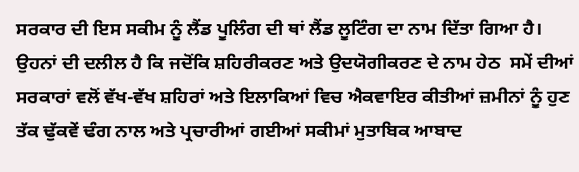ਸਰਕਾਰ ਦੀ ਇਸ ਸਕੀਮ ਨੂੰ ਲੈਂਡ ਪੂਲਿੰਗ ਦੀ ਥਾਂ ਲੈਂਡ ਲੂਟਿੰਗ ਦਾ ਨਾਮ ਦਿੱਤਾ ਗਿਆ ਹੈ। ਉਹਨਾਂ ਦੀ ਦਲੀਲ ਹੈ ਕਿ ਜਦੋਂਕਿ ਸ਼ਹਿਰੀਕਰਣ ਅਤੇ ਉਦਯੋਗੀਕਰਣ ਦੇ ਨਾਮ ਹੇਠ  ਸਮੇਂ ਦੀਆਂ ਸਰਕਾਰਾਂ ਵਲੋਂ ਵੱਖ-ਵੱਖ ਸ਼ਹਿਰਾਂ ਅਤੇ ਇਲਾਕਿਆਂ ਵਿਚ ਐਕਵਾਇਰ ਕੀਤੀਆਂ ਜ਼ਮੀਨਾਂ ਨੂੰ ਹੁਣ ਤੱਕ ਢੁੱਕਵੇਂ ਢੰਗ ਨਾਲ ਅਤੇ ਪ੍ਰਚਾਰੀਆਂ ਗਈਆਂ ਸਕੀਮਾਂ ਮੁਤਾਬਿਕ ਆਬਾਦ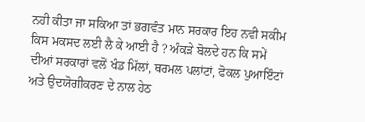ਨਹੀ ਕੀਤਾ ਜਾ ਸਕਿਆ ਤਾਂ ਭਗਵੰਤ ਮਾਨ ਸਰਕਾਰ ਇਹ ਨਵੀ ਸਕੀਮ ਕਿਸ ਮਕਸਦ ਲਈ ਲੈ ਕੇ ਆਈ ਹੈ ? ਅੰਕੜੇ ਬੋਲਦੇ ਹਨ ਕਿ ਸਮੇਂ ਦੀਆਂ ਸਰਕਾਰਾਂ ਵਲੋਂ ਖੰਡ ਮਿੱਲਾਂ, ਥਰਮਲ ਪਲਾਂਟਾਂ, ਫੋਕਲ ਪੁਆਇੰਟਾਂ ਅਤੇ ਉਦਯੋਗੀਕਰਣ ਦੇ ਨਾਲ ਹੇਠ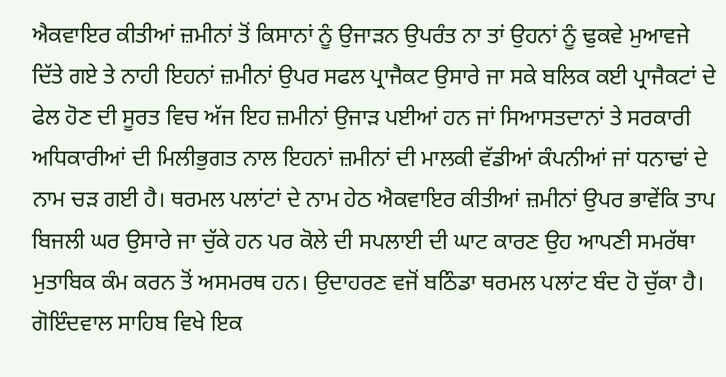ਐਕਵਾਇਰ ਕੀਤੀਆਂ ਜ਼ਮੀਨਾਂ ਤੋਂ ਕਿਸਾਨਾਂ ਨੂੰ ਉਜਾੜਨ ਉਪਰੰਤ ਨਾ ਤਾਂ ਉਹਨਾਂ ਨੂੰ ਢੁਕਵੇ ਮੁਆਵਜੇ ਦਿੱਤੇ ਗਏ ਤੇ ਨਾਹੀ ਇਹਨਾਂ ਜ਼ਮੀਨਾਂ ਉਪਰ ਸਫਲ ਪ੍ਰਾਜੈਕਟ ਉਸਾਰੇ ਜਾ ਸਕੇ ਬਲਿਕ ਕਈ ਪ੍ਰਾਜੈਕਟਾਂ ਦੇ ਫੇਲ ਹੋਣ ਦੀ ਸੂਰਤ ਵਿਚ ਅੱਜ ਇਹ ਜ਼ਮੀਨਾਂ ਉਜਾੜ ਪਈਆਂ ਹਨ ਜਾਂ ਸਿਆਸਤਦਾਨਾਂ ਤੇ ਸਰਕਾਰੀ ਅਧਿਕਾਰੀਆਂ ਦੀ ਮਿਲੀਭੁਗਤ ਨਾਲ ਇਹਨਾਂ ਜ਼ਮੀਨਾਂ ਦੀ ਮਾਲਕੀ ਵੱਡੀਆਂ ਕੰਪਨੀਆਂ ਜਾਂ ਧਨਾਢਾਂ ਦੇ ਨਾਮ ਚੜ ਗਈ ਹੈ। ਥਰਮਲ ਪਲਾਂਟਾਂ ਦੇ ਨਾਮ ਹੇਠ ਐਕਵਾਇਰ ਕੀਤੀਆਂ ਜ਼ਮੀਨਾਂ ਉਪਰ ਭਾਵੇਂਕਿ ਤਾਪ ਬਿਜਲੀ ਘਰ ਉਸਾਰੇ ਜਾ ਚੁੱਕੇ ਹਨ ਪਰ ਕੋਲੇ ਦੀ ਸਪਲਾਈ ਦੀ ਘਾਟ ਕਾਰਣ ਉਹ ਆਪਣੀ ਸਮਰੱਥਾ ਮੁਤਾਬਿਕ ਕੰਮ ਕਰਨ ਤੋਂ ਅਸਮਰਥ ਹਨ। ਉਦਾਹਰਣ ਵਜੋਂ ਬਠਿੰਡਾ ਥਰਮਲ ਪਲਾਂਟ ਬੰਦ ਹੋ ਚੁੱਕਾ ਹੈ। ਗੋਇੰਦਵਾਲ ਸਾਹਿਬ ਵਿਖੇ ਇਕ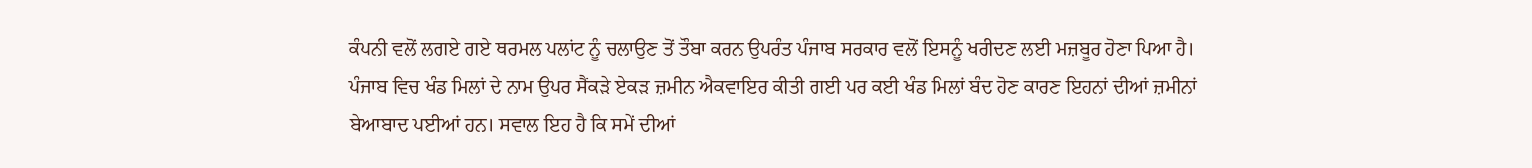ਕੰਪਨੀ ਵਲੋਂ ਲਗਏ ਗਏ ਥਰਮਲ ਪਲਾਂਟ ਨੂੰ ਚਲਾਉਣ ਤੋਂ ਤੌਬਾ ਕਰਨ ਉਪਰੰਤ ਪੰਜਾਬ ਸਰਕਾਰ ਵਲੋਂ ਇਸਨੂੰ ਖਰੀਦਣ ਲਈ ਮਜ਼ਬੂਰ ਹੋਣਾ ਪਿਆ ਹੈ। ਪੰਜਾਬ ਵਿਚ ਖੰਡ ਮਿਲਾਂ ਦੇ ਨਾਮ ਉਪਰ ਸੈਂਕੜੇ ਏਕੜ ਜ਼ਮੀਨ ਐਕਵਾਇਰ ਕੀਤੀ ਗਈ ਪਰ ਕਈ ਖੰਡ ਮਿਲਾਂ ਬੰਦ ਹੋਣ ਕਾਰਣ ਇਹਨਾਂ ਦੀਆਂ ਜ਼ਮੀਨਾਂ ਬੇਆਬਾਦ ਪਈਆਂ ਹਨ। ਸਵਾਲ ਇਹ ਹੈ ਕਿ ਸਮੇਂ ਦੀਆਂ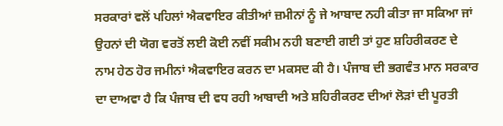ਸਰਕਾਰਾਂ ਵਲੋਂ ਪਹਿਲਾਂ ਐਕਵਾਇਰ ਕੀਤੀਆਂ ਜ਼ਮੀਨਾਂ ਨੂੰ ਜੇ ਆਬਾਦ ਨਹੀ ਕੀਤਾ ਜਾ ਸਕਿਆ ਜਾਂ ਉਹਨਾਂ ਦੀ ਯੋਗ ਵਰਤੋਂ ਲਈ ਕੋਈ ਨਵੀਂ ਸਕੀਮ ਨਹੀ ਬਣਾਈ ਗਈ ਤਾਂ ਹੁਣ ਸ਼ਹਿਰੀਕਰਣ ਦੇ ਨਾਮ ਹੇਠ ਹੋਰ ਜਮੀਨਾਂ ਐਕਵਾਇਰ ਕਰਨ ਦਾ ਮਕਸਦ ਕੀ ਹੈ। ਪੰਜਾਬ ਦੀ ਭਗਵੰਤ ਮਾਨ ਸਰਕਾਰ ਦਾ ਦਾਅਵਾ ਹੈ ਕਿ ਪੰਜਾਬ ਦੀ ਵਧ ਰਹੀ ਆਬਾਦੀ ਅਤੇ ਸ਼ਹਿਰੀਕਰਣ ਦੀਆਂ ਲੋੜਾਂ ਦੀ ਪੂਰਤੀ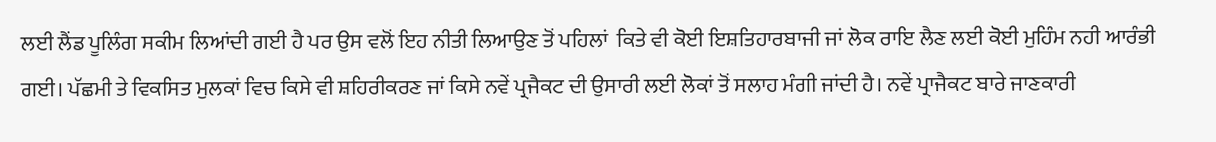ਲਈ ਲੈਂਡ ਪੂਲਿੰਗ ਸਕੀਮ ਲਿਆਂਦੀ ਗਈ ਹੈ ਪਰ ਉਸ ਵਲੋਂ ਇਹ ਨੀਤੀ ਲਿਆਉਣ ਤੋਂ ਪਹਿਲਾਂ  ਕਿਤੇ ਵੀ ਕੋਈ ਇਸ਼ਤਿਹਾਰਬਾਜੀ ਜਾਂ ਲੋਕ ਰਾਇ ਲੈਣ ਲਈ ਕੋਈ ਮੁਹਿੰਮ ਨਹੀ ਆਰੰਭੀ ਗਈ। ਪੱਛਮੀ ਤੇ ਵਿਕਸਿਤ ਮੁਲਕਾਂ ਵਿਚ ਕਿਸੇ ਵੀ ਸ਼ਹਿਰੀਕਰਣ ਜਾਂ ਕਿਸੇ ਨਵੇਂ ਪ੍ਰਜੈਕਟ ਦੀ ਉਸਾਰੀ ਲਈ ਲੋਕਾਂ ਤੋਂ ਸਲਾਹ ਮੰਗੀ ਜਾਂਦੀ ਹੈ। ਨਵੇਂ ਪ੍ਰਾਜੈਕਟ ਬਾਰੇ ਜਾਣਕਾਰੀ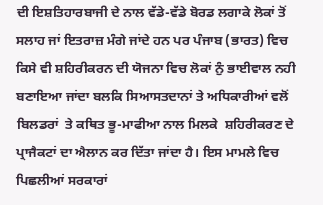ਦੀ ਇਸ਼ਤਿਹਾਰਬਾਜੀ ਦੇ ਨਾਲ ਵੱਡੇ-ਵੱਡੇ ਬੋਰਡ ਲਗਾਕੇ ਲੋਕਾਂ ਤੋਂ ਸਲਾਹ ਜਾਂ ਇਤਰਾਜ਼ ਮੰਗੇ ਜਾਂਦੇ ਹਨ ਪਰ ਪੰਜਾਬ (ਭਾਰਤ) ਵਿਚ ਕਿਸੇ ਵੀ ਸ਼ਹਿਰੀਕਰਨ ਦੀ ਯੋਜਨਾ ਵਿਚ ਲੋਕਾਂ ਨੁੰ ਭਾਈਵਾਲ ਨਹੀ ਬਣਾਇਆ ਜਾਂਦਾ ਬਲਕਿ ਸਿਆਸਤਦਾਨਾਂ ਤੇ ਅਧਿਕਾਰੀਆਂ ਵਲੋਂ ਬਿਲਡਰਾਂ  ਤੇ ਕਥਿਤ ਭੂ-ਮਾਫੀਆ ਨਾਲ ਮਿਲਕੇ  ਸ਼ਹਿਰੀਕਰਣ ਦੇ ਪ੍ਰਾਜੈਕਟਾਂ ਦਾ ਐਲਾਨ ਕਰ ਦਿੱਤਾ ਜਾਂਦਾ ਹੈ। ਇਸ ਮਾਮਲੇ ਵਿਚ ਪਿਛਲੀਆਂ ਸਰਕਾਰਾਂ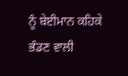ਨੂੰ ਬੇਈਮਾਨ ਕਹਿਕੇ ਭੰਡਣ ਵਾਲੀ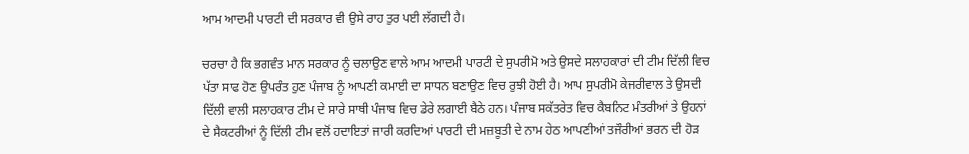ਆਮ ਆਦਮੀ ਪਾਰਟੀ ਦੀ ਸਰਕਾਰ ਵੀ ਉਸੇ ਰਾਹ ਤੁਰ ਪਈ ਲੱਗਦੀ ਹੈ।

ਚਰਚਾ ਹੈ ਕਿ ਭਗਵੰਤ ਮਾਨ ਸਰਕਾਰ ਨੂੰ ਚਲਾਉਣ ਵਾਲੇ ਆਮ ਆਦਮੀ ਪਾਰਟੀ ਦੇ ਸੁਪਰੀਮੋ ਅਤੇ ਉਸਦੇ ਸਲਾਹਕਾਰਾਂ ਦੀ ਟੀਮ ਦਿੱਲੀ ਵਿਚ ਪੱਤਾ ਸਾਫ ਹੋਣ ਉਪਰੰਤ ਹੁਣ ਪੰਜਾਬ ਨੂੰ ਆਪਣੀ ਕਮਾਈ ਦਾ ਸਾਧਨ ਬਣਾਉਣ ਵਿਚ ਰੁਝੀ ਹੋਈ ਹੈ। ਆਪ ਸੁਪਰੀਮੋ ਕੇਜਰੀਵਾਲ ਤੇ ਉਸਦੀ ਦਿੱਲੀ ਵਾਲੀ ਸਲਾਹਕਾਰ ਟੀਮ ਦੇ ਸਾਰੇ ਸਾਥੀ ਪੰਜਾਬ ਵਿਚ ਡੇਰੇ ਲਗਾਈ ਬੈਠੇ ਹਨ। ਪੰਜਾਬ ਸਕੱਤਰੇਤ ਵਿਚ ਕੈਬਨਿਟ ਮੰਤਰੀਆਂ ਤੇ ਉਹਨਾਂ ਦੇ ਸੈਕਟਰੀਆਂ ਨੂੰ ਦਿੱਲੀ ਟੀਮ ਵਲੋਂ ਹਦਾਇਤਾਂ ਜਾਰੀ ਕਰਦਿਆਂ ਪਾਰਟੀ ਦੀ ਮਜ਼ਬੂਤੀ ਦੇ ਨਾਮ ਹੇਠ ਆਪਣੀਆਂ ਤਜੌਰੀਆਂ ਭਰਨ ਦੀ ਹੋੜ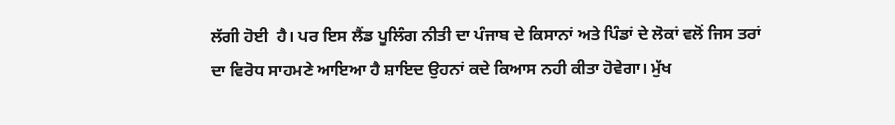ਲੱਗੀ ਹੋਈ  ਹੈ। ਪਰ ਇਸ ਲੈਂਡ ਪੂਲਿੰਗ ਨੀਤੀ ਦਾ ਪੰਜਾਬ ਦੇ ਕਿਸਾਨਾਂ ਅਤੇ ਪਿੰਡਾਂ ਦੇ ਲੋਕਾਂ ਵਲੋਂ ਜਿਸ ਤਰਾਂ ਦਾ ਵਿਰੋਧ ਸਾਹਮਣੇ ਆਇਆ ਹੈ ਸ਼ਾਇਦ ਉਹਨਾਂ ਕਦੇ ਕਿਆਸ ਨਹੀ ਕੀਤਾ ਹੋਵੇਗਾ। ਮੁੱਖ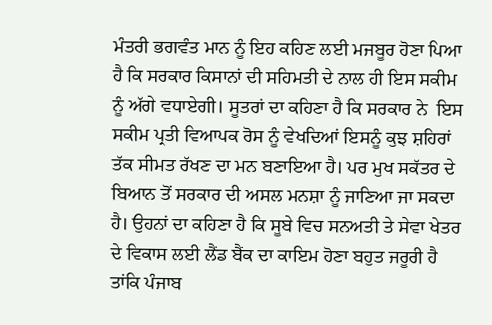ਮੰਤਰੀ ਭਗਵੰਤ ਮਾਨ ਨੂੰ ਇਹ ਕਹਿਣ ਲਈ ਮਜਬੂਰ ਹੋਣਾ ਪਿਆ ਹੈ ਕਿ ਸਰਕਾਰ ਕਿਸਾਨਾਂ ਦੀ ਸਹਿਮਤੀ ਦੇ ਨਾਲ ਹੀ ਇਸ ਸਕੀਮ ਨੂੰ ਅੱਗੇ ਵਧਾਏਗੀ। ਸੂਤਰਾਂ ਦਾ ਕਹਿਣਾ ਹੈ ਕਿ ਸਰਕਾਰ ਨੇ  ਇਸ ਸਕੀਮ ਪ੍ਰਤੀ ਵਿਆਪਕ ਰੋਸ ਨੂੰ ਵੇਖਦਿਆਂ ਇਸਨੂੰ ਕੁਝ ਸ਼ਹਿਰਾਂ ਤੱਕ ਸੀਮਤ ਰੱਖਣ ਦਾ ਮਨ ਬਣਾਇਆ ਹੈ। ਪਰ ਮੁਖ ਸਕੱਤਰ ਦੇ ਬਿਆਨ ਤੋਂ ਸਰਕਾਰ ਦੀ ਅਸਲ ਮਨਸ਼ਾ ਨੂੰ ਜਾਣਿਆ ਜਾ ਸਕਦਾ ਹੈ। ਉਹਨਾਂ ਦਾ ਕਹਿਣਾ ਹੈ ਕਿ ਸੂਬੇ ਵਿਚ ਸਨਅਤੀ ਤੇ ਸੇਵਾ ਖੇਤਰ ਦੇ ਵਿਕਾਸ ਲਈ ਲੈਂਡ ਬੈਂਕ ਦਾ ਕਾਇਮ ਹੋਣਾ ਬਹੁਤ ਜਰੂਰੀ ਹੈ ਤਾਂਕਿ ਪੰਜਾਬ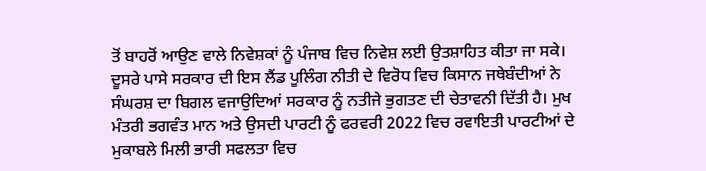ਤੋਂ ਬਾਹਰੋਂ ਆਉਣ ਵਾਲੇ ਨਿਵੇਸ਼ਕਾਂ ਨੂੰ ਪੰਜਾਬ ਵਿਚ ਨਿਵੇਸ਼ ਲਈ ਉਤਸ਼ਾਹਿਤ ਕੀਤਾ ਜਾ ਸਕੇ। ਦੂਸਰੇ ਪਾਸੇ ਸਰਕਾਰ ਦੀ ਇਸ ਲੈਂਡ ਪੂਲਿੰਗ ਨੀਤੀ ਦੇ ਵਿਰੋਧ ਵਿਚ ਕਿਸਾਨ ਜਥੇਬੰਦੀਆਂ ਨੇ ਸੰਘਰਸ਼ ਦਾ ਬਿਗਲ ਵਜਾਉਦਿਆਂ ਸਰਕਾਰ ਨੂੰ ਨਤੀਜੇ ਭੁਗਤਣ ਦੀ ਚੇਤਾਵਨੀ ਦਿੱਤੀ ਹੈ। ਮੁਖ ਮੰਤਰੀ ਭਗਵੰਤ ਮਾਨ ਅਤੇ ਉਸਦੀ ਪਾਰਟੀ ਨੂੰ ਫਰਵਰੀ 2022 ਵਿਚ ਰਵਾਇਤੀ ਪਾਰਟੀਆਂ ਦੇ ਮੁਕਾਬਲੇ ਮਿਲੀ ਭਾਰੀ ਸਫਲਤਾ ਵਿਚ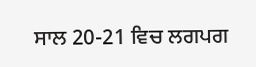ਸਾਲ 20-21 ਵਿਚ ਲਗਪਗ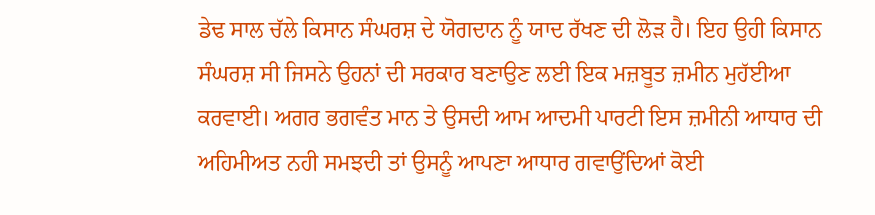ਡੇਢ ਸਾਲ ਚੱਲੇ ਕਿਸਾਨ ਸੰਘਰਸ਼ ਦੇ ਯੋਗਦਾਨ ਨੂੰ ਯਾਦ ਰੱਖਣ ਦੀ ਲੋੜ ਹੈ। ਇਹ ਉਹੀ ਕਿਸਾਨ ਸੰਘਰਸ਼ ਸੀ ਜਿਸਨੇ ਉਹਨਾਂ ਦੀ ਸਰਕਾਰ ਬਣਾਉਣ ਲਈ ਇਕ ਮਜ਼ਬੂਤ ਜ਼ਮੀਨ ਮੁਹੱਈਆ ਕਰਵਾਈ। ਅਗਰ ਭਗਵੰਤ ਮਾਨ ਤੇ ਉਸਦੀ ਆਮ ਆਦਮੀ ਪਾਰਟੀ ਇਸ ਜ਼ਮੀਨੀ ਆਧਾਰ ਦੀ ਅਹਿਮੀਅਤ ਨਹੀ ਸਮਝਦੀ ਤਾਂ ਉਸਨੂੰ ਆਪਣਾ ਆਧਾਰ ਗਵਾਉਂਦਿਆਂ ਕੋਈ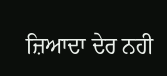ਜ਼ਿਆਦਾ ਦੇਰ ਨਹੀ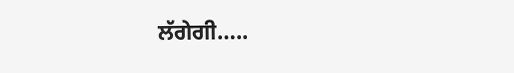ਲੱਗੇਗੀ…..